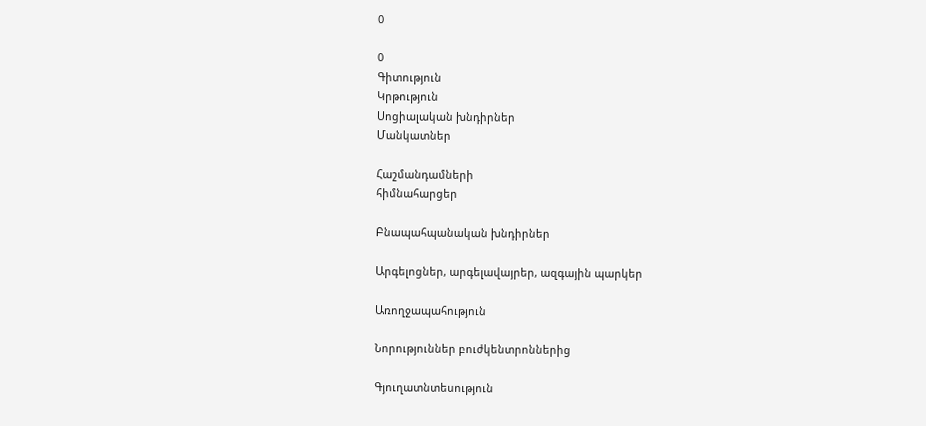0

0
Գիտություն
Կրթություն
Սոցիալական խնդիրներ
Մանկատներ

Հաշմանդամների
հիմնահարցեր

Բնապահպանական խնդիրներ

Արգելոցներ, արգելավայրեր, ազգային պարկեր

Առողջապահություն

Նորություններ բուժկենտրոններից

Գյուղատնտեսություն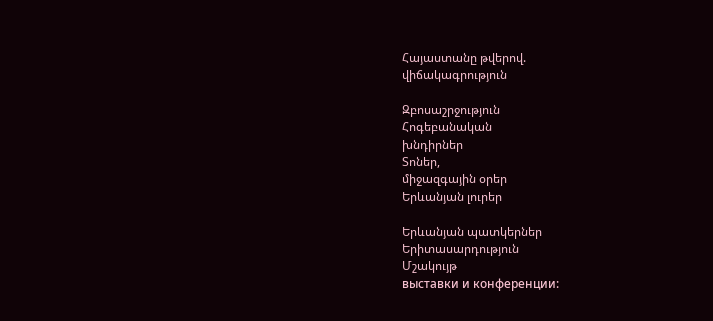Հայաստանը թվերով.
վիճակագրություն

Զբոսաշրջություն
Հոգեբանական
խնդիրներ
Տոներ,
միջազգային օրեր
Երևանյան լուրեր

Երևանյան պատկերներ
Երիտասարդություն
Մշակույթ
выставки и конференции: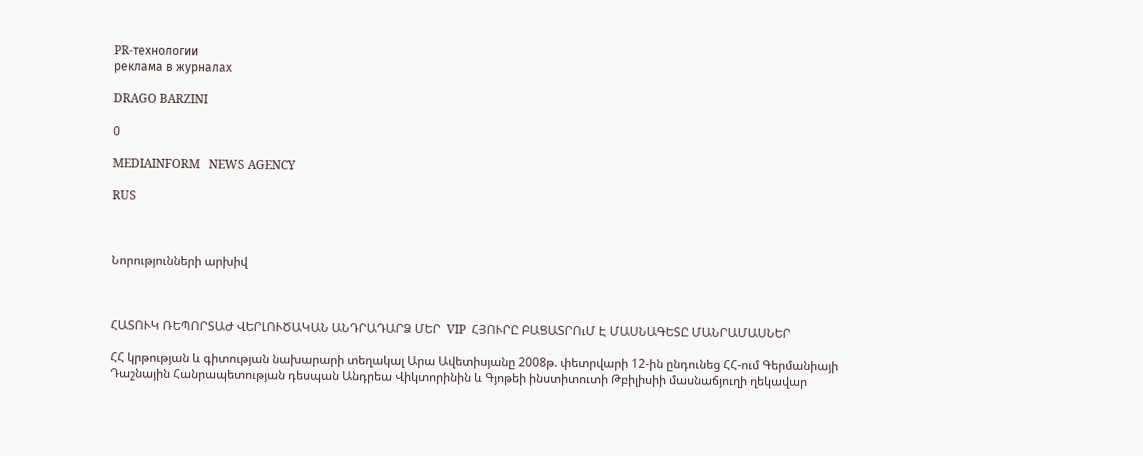PR-технологии
реклама в журналах

DRAGO BARZINI

0

MEDIAINFORM   NEWS AGENCY

RUS



Նորությունների արխիվ



ՀԱՏՈՒԿ ՌԵՊՈՐՏԱԺ ՎԵՐԼՈՒԾԱԿԱՆ ԱՆԴՐԱԴԱՐՁ ՄԵՐ  VIP  ՀՅՈՒՐԸ ԲԱՑԱՏՐՈւՄ Է ՄԱՍՆԱԳԵՏԸ ՄԱՆՐԱՄԱՍՆԵՐ

ՀՀ կրթության և գիտության նախարարի տեղակալ Արա Ավետիսյանը 2008թ. փետրվարի 12-ին ընդունեց ՀՀ-ում Գերմանիայի Դաշնային Հանրապետության դեսպան Անդրեա Վիկտորինին և Գյոթեի ինստիտուտի Թբիլիսիի մասնաճյուղի ղեկավար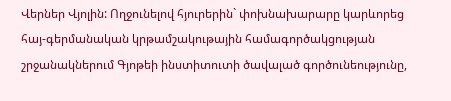Վերներ Վյոլին: Ողջունելով հյուրերին` փոխնախարարը կարևորեց հայ-գերմանական կրթամշակութային համագործակցության շրջանակներում Գյոթեի ինստիտուտի ծավալած գործունեությունը,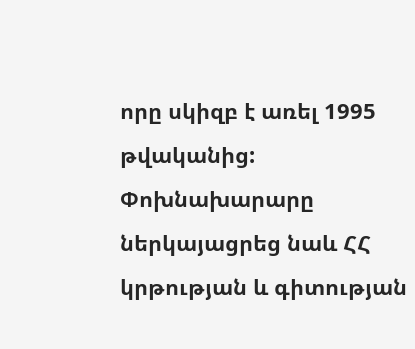որը սկիզբ է առել 1995 թվականից:
Փոխնախարարը ներկայացրեց նաև ՀՀ կրթության և գիտության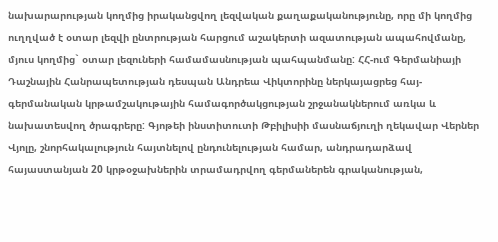նախարարության կողմից իրականցվող լեզվական քաղաքականությունը, որը մի կողմից ուղղված է օտար լեզվի ընտրության հարցում աշակերտի ազատության ապահովմանը, մյուս կողմից` օտար լեզուների համամասնության պահպանմանը: ՀՀ-ում Գերմանիայի Դաշնային Հանրապետության դեսպան Անդրեա Վիկտորինը ներկայացրեց հայ-գերմանական կրթամշակութային համագործակցության շրջանակներում առկա և նախատեսվող ծրագրերը: Գյոթեի ինստիտուտի Թբիլիսիի մասնաճյուղի ղեկավար Վերներ Վյոլը, շնորհակալություն հայտնելով ընդունելության համար, անդրադարձավ հայաստանյան 20 կրթօջախներին տրամադրվող գերմաներեն գրականության,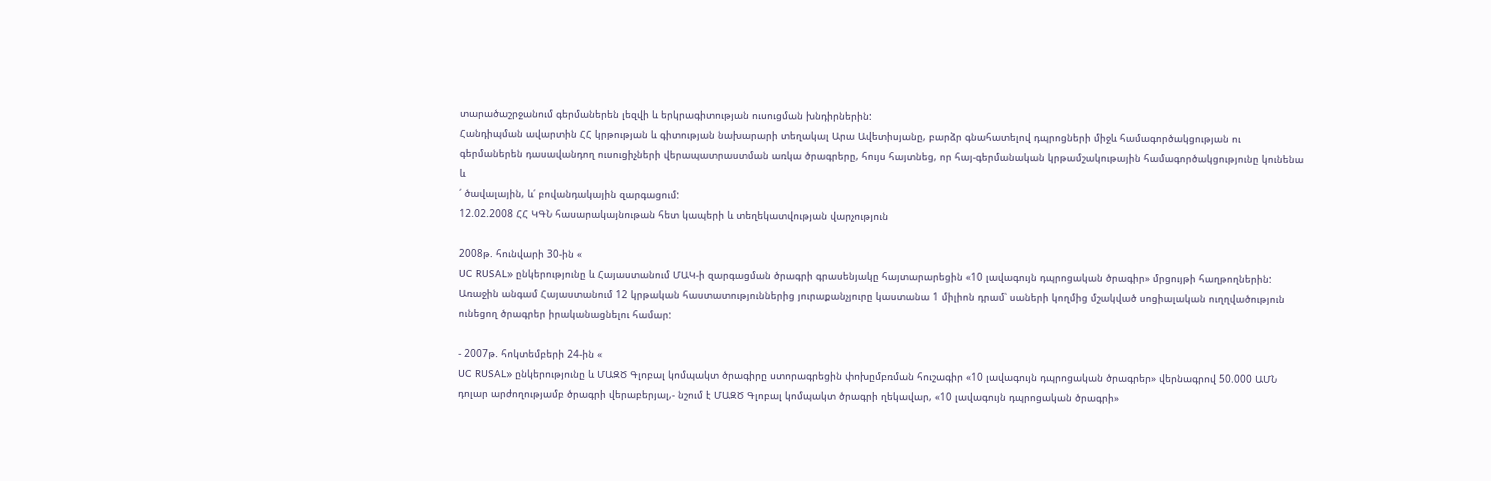տարածաշրջանում գերմաներեն լեզվի և երկրագիտության ուսուցման խնդիրներին:
Հանդիպման ավարտին ՀՀ կրթության և գիտության նախարարի տեղակալ Արա Ավետիսյանը, բարձր գնահատելով դպրոցների միջև համագործակցության ու գերմաներեն դասավանդող ուսուցիչների վերապատրաստման առկա ծրագրերը, հույս հայտնեց, որ հայ-գերմանական կրթամշակութային համագործակցությունը կունենա և
՛ ծավալային, և՛ բովանդակային զարգացում:
12.02.2008 ՀՀ ԿԳՆ հասարակայնութան հետ կապերի և տեղեկատվության վարչություն

2008թ. հունվարի 30-ին «
UC RUSAL» ընկերությունը և Հայաստանում ՄԱԿ-ի զարգացման ծրագրի գրասենյակը հայտարարեցին «10 լավագույն դպրոցական ծրագիր» մրցույթի հաղթողներին: Առաջին անգամ Հայաստանում 12 կրթական հաստատություններից յուրաքանչյուրը կաստանա 1 միլիոն դրամ՝ սաների կողմից մշակված սոցիալական ուղղվածություն ունեցող ծրագրեր իրականացնելու համար:

- 2007թ. հոկտեմբերի 24-ին «
UC RUSAL» ընկերությունը և ՄԱԶԾ Գլոբալ կոմպակտ ծրագիրը ստորագրեցին փոխըմբռման հուշագիր «10 լավագույն դպրոցական ծրագրեր» վերնագրով 50.000 ԱՄՆ դոլար արժողությամբ ծրագրի վերաբերյալ,- նշում է ՄԱԶԾ Գլոբալ կոմպակտ ծրագրի ղեկավար, «10 լավագույն դպրոցական ծրագրի»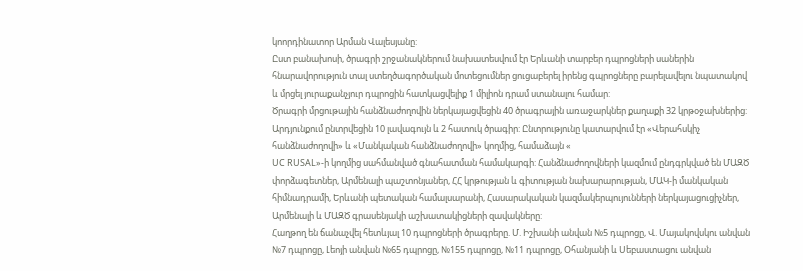կոորդինատոր Արման Վալեսյանը:
Ըստ բանախոսի, ծրագրի շրջանակներում նախատեսվում էր Երևանի տարբեր դպրոցների սաներին հնարավորություն տալ ստեղծագործական մոտեցումներ ցուցաբերել իրենց գպրոցները բարելավելու նպատակով և մրցել յուրաքանչյուր դպրոցին հատկացվելիք 1 միլիոն դրամ ստանալու համար:
Ծրագրի մրցութային հանձնաժողովին ներկայացվեցին 40 ծրագրային առաջարկներ քաղաքի 32 կրթօջախներից: Արդյունքում ընտրվեցին 10 լավագույն և 2 հատուկ ծրագիր: Ընտրությունը կատարվում էր «Վերահսկիչ հանձնաժողովի» և «Մանկական հանձնաժողովի» կողմից, համաձայն «
UC RUSAL»-ի կողմից սահմանված գնահատման համակարգի: Հանձնաժողովների կազմում ընդգրկված են ՄԱԶԾ փորձագետներ, Արմենալի պաշտոնյաներ, ՀՀ կրթության և գիտության նախարարության, ՄԱԿ-ի մանկական հիմնադրամի, Երևանի պետական համալսարանի, Հասարակական կազմակերպույունների ներկայացուցիչներ, Արմենալի և ՄԱԶԾ գրասենյակի աշխատակիցների զավակները:
Հաղթող են ճանաչվել հետևյալ 10 դպրոցների ծրագրերը. Մ. Իշխանի անվան №5 դպրոցը, Վ. Մայակովսկու անվան №7 դպրոցը, Լեոյի անվան №65 դպրոցը, №155 դպրոցը, №11 դպրոցը, Օհանյանի և Սեբաստացու անվան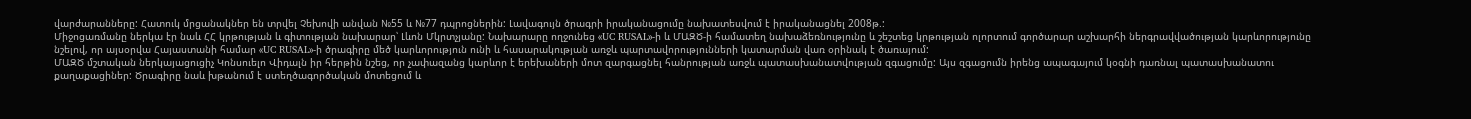վարժարանները: Հատուկ մրցանակներ են տրվել Չեխովի անվան №55 և №77 դպրոցներին: Լավագույն ծրագրի իրականացումը նախատեսվում է իրականացնել 2008թ.:
Միջոցառմանը ներկա էր նաև ՀՀ կրթության և գիտության նախարար՝ Լևոն Մկրտչյանը: Նախարարը ողջունեց «UC RUSAL»-ի և ՄԱԶԾ-ի համատեղ նախաձեռնությունը և շեշտեց կրթության ոլորտում գործարար աշխարհի ներգրավվածության կարևորությունը նշելով, որ այսօրվա Հայաստանի համար «UC RUSAL»-ի ծրագիրը մեծ կարևորություն ունի և հասարակության առջև պարտավորությունների կատարման վառ օրինակ է ծառայում:
ՄԱԶԾ մշտական ներկայացուցիչ Կոնսուելո Վիդալն իր հերթին նշեց, որ չափազանց կարևոր է երեխաների մոտ զարգացնել հանրության առջև պատասխանատվության զգացումը: Այս զգացումն իրենց ապագայում կօգնի դառնալ պատասխանատու քաղաքացիներ: Ծրագիրը նաև խթանում է ստեղծագործական մոտեցում և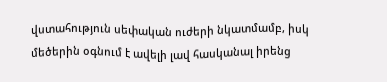վստահություն սեփական ուժերի նկատմամբ, իսկ մեծերին օգնում է ավելի լավ հասկանալ իրենց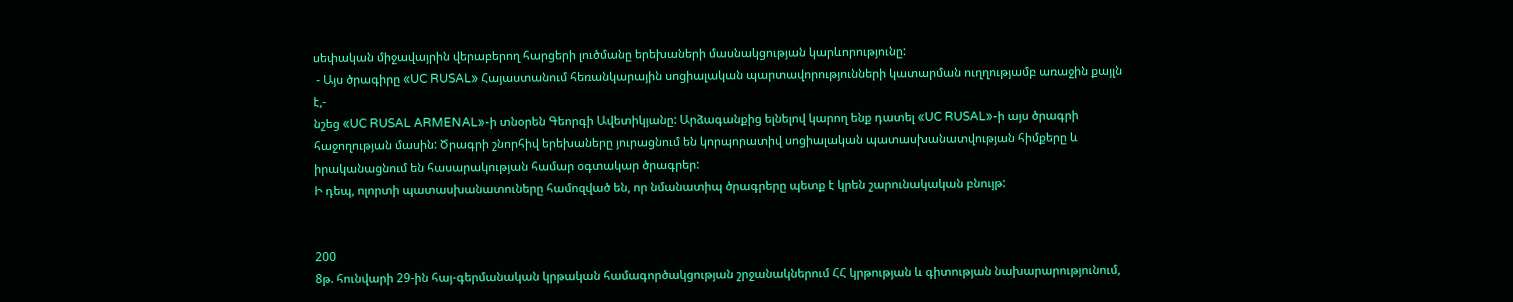սեփական միջավայրին վերաբերող հարցերի լուծմանը երեխաների մասնակցության կարևորությունը:
 - Այս ծրագիրը «UC RUSAL» Հայաստանում հեռանկարային սոցիալական պարտավորությունների կատարման ուղղությամբ առաջին քայլն է,-
նշեց «UC RUSAL ARMENAL»-ի տնօրեն Գեորգի Ավետիկյանը: Արձագանքից ելնելով կարող ենք դատել «UC RUSAL»-ի այս ծրագրի հաջողության մասին: Ծրագրի շնորհիվ երեխաները յուրացնում են կորպորատիվ սոցիալական պատասխանատվության հիմքերը և իրականացնում են հասարակության համար օգտակար ծրագրեր:
Ի դեպ, ոլորտի պատասխանատուները համոզված են, որ նմանատիպ ծրագրերը պետք է կրեն շարունակական բնույթ:


200
8թ. հունվարի 29-ին հայ-գերմանական կրթական համագործակցության շրջանակներում ՀՀ կրթության և գիտության նախարարությունում,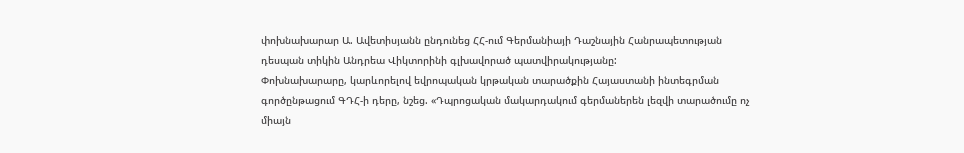փոխնախարար Ա. Ավետիսյանն ընդունեց ՀՀ-ում Գերմանիայի Դաշնային Հանրապետության դեսպան տիկին Անդրեա Վիկտորինի գլխավորած պատվիրակությանը:
Փոխնախարարը, կարևորելով եվրոպական կրթական տարածքին Հայաստանի ինտեգրման գործընթացում ԳԴՀ-ի դերը, նշեց. «Դպրոցական մակարդակում գերմաներեն լեզվի տարածումը ոչ միայն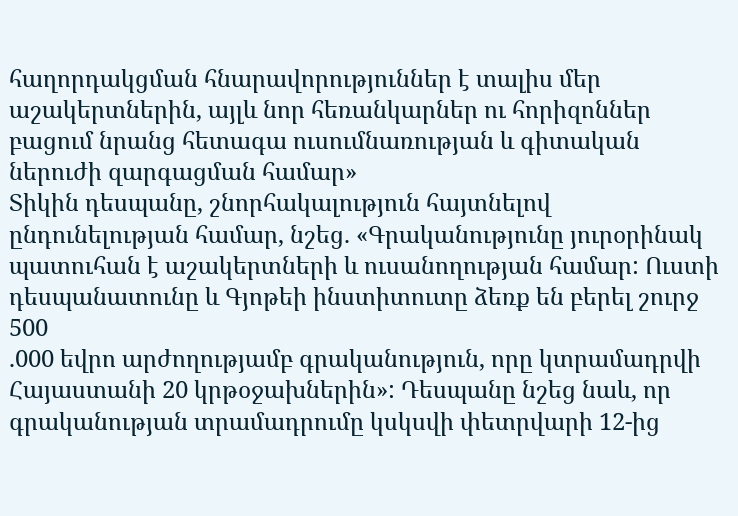հաղորդակցման հնարավորություններ է տալիս մեր աշակերտներին, այլև նոր հեռանկարներ ու հորիզոններ բացում նրանց հետագա ուսումնառության և գիտական ներուժի զարգացման համար»
Տիկին դեսպանը, շնորհակալություն հայտնելով ընդունելության համար, նշեց. «Գրականությունը յուրօրինակ պատուհան է աշակերտների և ուսանողության համար: Ուստի դեսպանատունը և Գյոթեի ինստիտուտը ձեռք են բերել շուրջ 500
.000 եվրո արժողությամբ գրականություն, որը կտրամադրվի Հայաստանի 20 կրթօջախներին»: Դեսպանը նշեց նաև, որ գրականության տրամադրումը կսկսվի փետրվարի 12-ից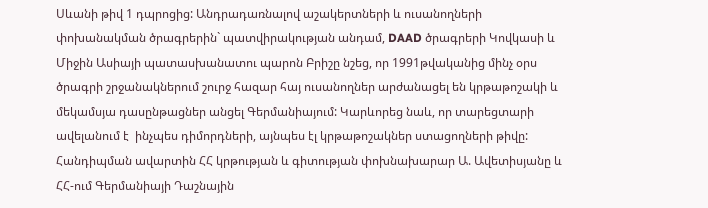Սևանի թիվ 1 դպրոցից: Անդրադառնալով աշակերտների և ուսանողների փոխանակման ծրագրերին` պատվիրակության անդամ, DAAD ծրագրերի Կովկասի և Միջին Ասիայի պատասխանատու պարոն Բրիշը նշեց, որ 1991թվականից մինչ օրս ծրագրի շրջանակներում շուրջ հազար հայ ուսանողներ արժանացել են կրթաթոշակի և մեկամսյա դասընթացներ անցել Գերմանիայում: Կարևորեց նաև, որ տարեցտարի ավելանում է  ինչպես դիմորդների, այնպես էլ կրթաթոշակներ ստացողների թիվը:
Հանդիպման ավարտին ՀՀ կրթության և գիտության փոխնախարար Ա. Ավետիսյանը և ՀՀ-ում Գերմանիայի Դաշնային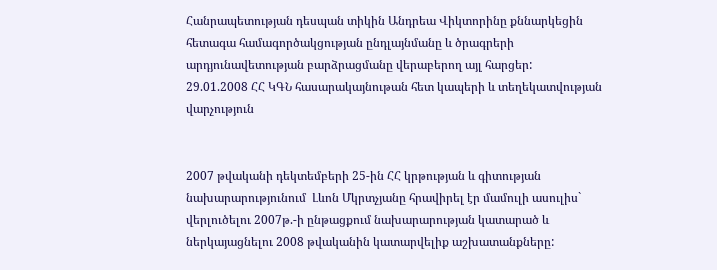Հանրապետության դեսպան տիկին Անդրեա Վիկտորինը քննարկեցին հետագա համագործակցության ընդլայնմանը և ծրագրերի արդյունավետության բարձրացմանը վերաբերող այլ հարցեր:
29.01.2008 ՀՀ ԿԳՆ հասարակայնութան հետ կապերի և տեղեկատվության վարչություն


2007 թվականի դեկտեմբերի 25-ին ՀՀ կրթության և գիտության նախարարությունում  Լևոն Մկրտչյանը հրավիրել էր մամուլի ասուլիս` վերլուծելու 2007թ.-ի ընթացքում նախարարության կատարած և ներկայացնելու 2008 թվականին կատարվելիք աշխատանքները: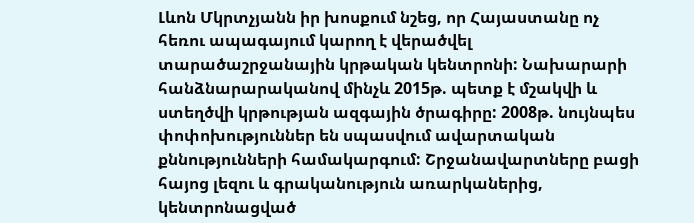Լևոն Մկրտչյանն իր խոսքում նշեց, որ Հայաստանը ոչ հեռու ապագայում կարող է վերածվել տարածաշրջանային կրթական կենտրոնի: Նախարարի հանձնարարականով մինչև 2015թ. պետք է մշակվի և ստեղծվի կրթության ազգային ծրագիրը: 2008թ. նույնպես փոփոխություններ են սպասվում ավարտական քննությունների համակարգում: Շրջանավարտները բացի հայոց լեզու և գրականություն առարկաներից, կենտրոնացված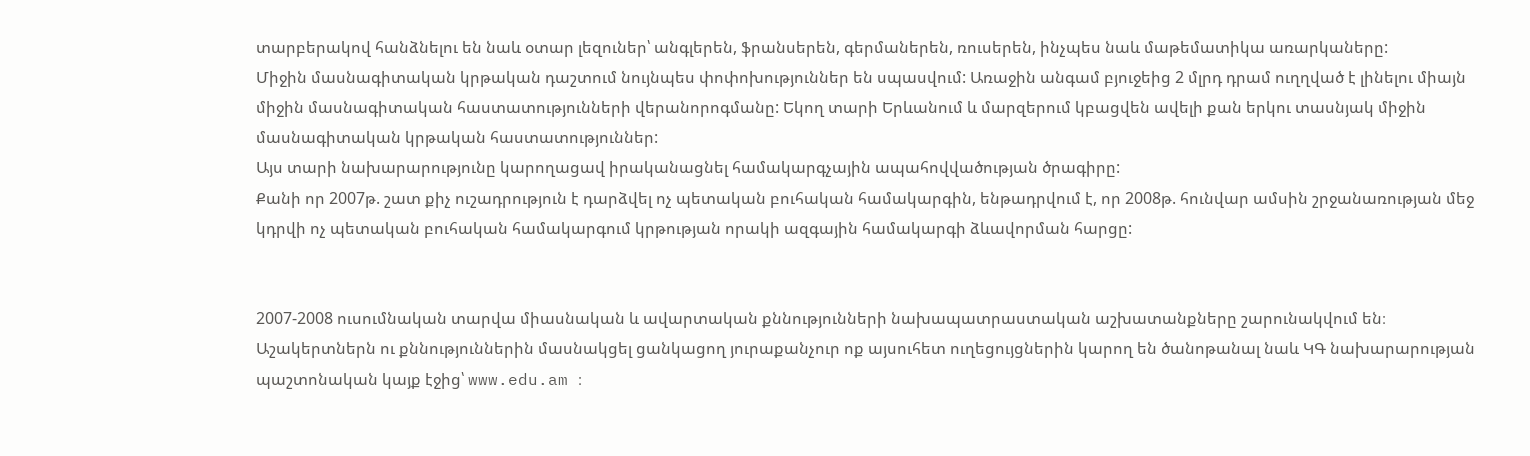տարբերակով հանձնելու են նաև օտար լեզուներ՝ անգլերեն, ֆրանսերեն, գերմաներեն, ռուսերեն, ինչպես նաև մաթեմատիկա առարկաները:
Միջին մասնագիտական կրթական դաշտում նույնպես փոփոխություններ են սպասվում: Առաջին անգամ բյուջեից 2 մլրդ դրամ ուղղված է լինելու միայն միջին մասնագիտական հաստատությունների վերանորոգմանը: Եկող տարի Երևանում և մարզերում կբացվեն ավելի քան երկու տասնյակ միջին մասնագիտական կրթական հաստատություններ:
Այս տարի նախարարությունը կարողացավ իրականացնել համակարգչային ապահովվածության ծրագիրը:
Քանի որ 2007թ. շատ քիչ ուշադրություն է դարձվել ոչ պետական բուհական համակարգին, ենթադրվում է, որ 2008թ. հունվար ամսին շրջանառության մեջ կդրվի ոչ պետական բուհական համակարգում կրթության որակի ազգային համակարգի ձևավորման հարցը:


2007-2008 ուսումնական տարվա միասնական և ավարտական քննությունների նախապատրաստական աշխատանքները շարունակվում են։ Աշակերտներն ու քննություններին մասնակցել ցանկացող յուրաքանչուր ոք այսուհետ ուղեցույցներին կարող են ծանոթանալ նաև ԿԳ նախարարության պաշտոնական կայք էջից՝ www.edu.am ։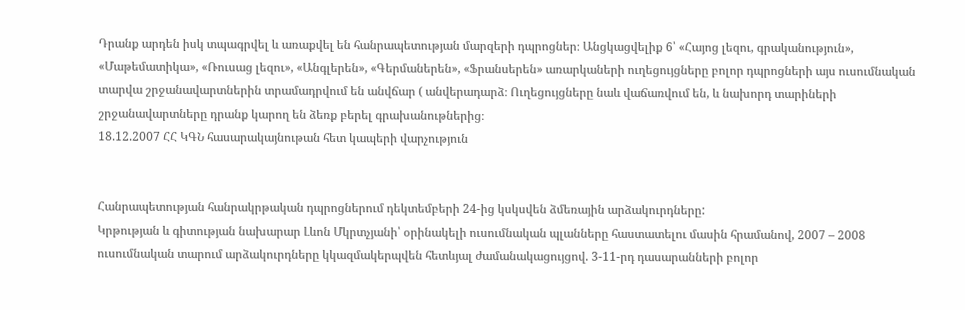Դրանք արդեն իսկ տպագրվել և առաքվել են հանրապետության մարզերի դպրոցներ։ Անցկացվելիք 6՝ «Հայոց լեզու, գրականություն», «Մաթեմատիկա», «Ռուսաց լեզու», «Անգլերեն», «Գերմաներեն», «Ֆրանսերեն» առարկաների ուղեցույցները բոլոր դպրոցների այս ուսումնական տարվա շրջանավարտներին տրամադրվում են անվճար ( անվերադարձ։ Ուղեցույցները նաև վաճառվում են, և նախորդ տարիների շրջանավարտները դրանք կարող են ձեռք բերել գրախանութներից։
18.12.2007 ՀՀ ԿԳՆ հասարակայնութան հետ կապերի վարչություն


Հանրապետության հանրակրթական դպրոցներում դեկտեմբերի 24-ից կսկսվեն ձմեռային արձակուրդները:
Կրթության և գիտության նախարար Լևոն Մկրտչյանի՝ օրինակելի ուսումնական պլանները հաստատելու մասին հրամանով, 2007 – 2008 ուսումնական տարում արձակուրդները կկազմակերպվեն հետևյալ ժամանակացույցով. 3-11-րդ դասարանների բոլոր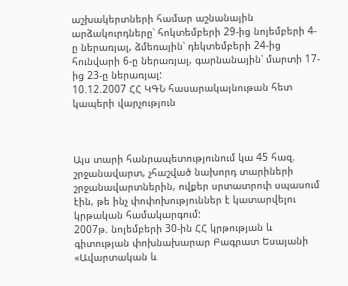աշխակերտների համար աշնանային արձակուրդները՝ հոկտեմբերի 29-ից նոյեմբերի 4-ը ներառյալ, ձմեռային՝ դեկտեմբերի 24-ից հունվարի 6-ը ներառյալ, գարնանային՝ մարտի 17-ից 23-ը ներառյալ:
10.12.2007 ՀՀ ԿԳՆ հասարակայնութան հետ կապերի վարչություն



Այս տարի հանրապետությունում կա 45 հազ. շրջանավարտ, չհաշված նախորդ տարիների շրջանավարտներին, ովքեր սրտատրոփ սպասում էին, թե ինչ փոփոխություններ է կատարվելու կրթական համակարգում:
2007թ. նոյեմբերի 30-ին ՀՀ կրթության և գիտության փոխնախարար Բագրատ Եսայանի «Ավարտական և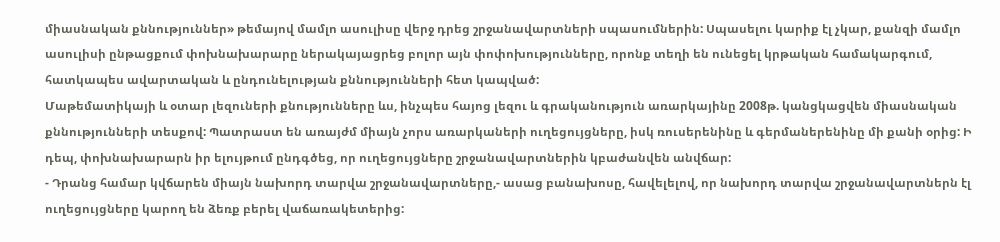միասնական քննություններ» թեմայով մամլո ասուլիսը վերջ դրեց շրջանավարտների սպասումներին: Սպասելու կարիք էլ չկար, քանզի մամլո ասուլիսի ընթացքում փոխնախարարը ներակայացրեց բոլոր այն փոփոխությունները, որոնք տեղի են ունեցել կրթական համակարգում, հատկապես ավարտական և ընդունելության քննությունների հետ կապված:
Մաթեմատիկայի և օտար լեզուների քնությունները ևս, ինչպես հայոց լեզու և գրականություն առարկայինը 2008թ. կանցկացվեն միասնական քննությունների տեսքով: Պատրաստ են առայժմ միայն չորս առարկաների ուղեցույցները, իսկ ռուսերենինը և գերմաներենինը մի քանի օրից: Ի դեպ, փոխնախարարն իր ելույթում ընդգծեց, որ ուղեցույցները շրջանավարտներին կբաժանվեն անվճար:
- Դրանց համար կվճարեն միայն նախորդ տարվա շրջանավարտները,- ասաց բանախոսը, հավելելով, որ նախորդ տարվա շրջանավարտներն էլ ուղեցույցները կարող են ձեռք բերել վաճառակետերից: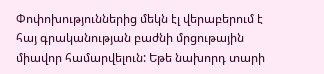Փոփոխություններից մեկն էլ վերաբերում է հայ գրականության բաժնի մրցութային միավոր համարվելուն: Եթե նախորդ տարի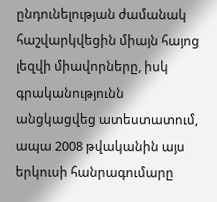ընդունելության ժամանակ հաշվարկվեցին միայն հայոց լեզվի միավորները, իսկ գրականությունն անցկացվեց ատեստատում, ապա 2008 թվականին այս երկուսի հանրագումարը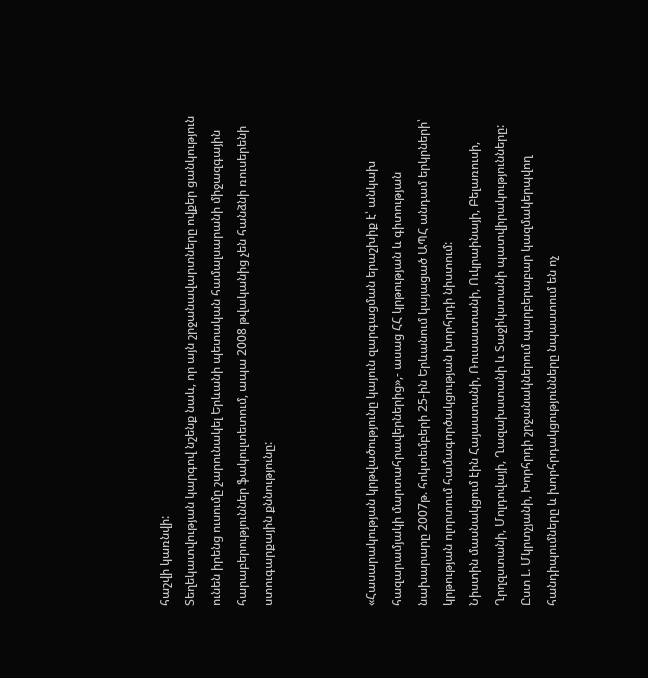հաշվի կառնվի:
Տեղեկատվության կարգով նշենք նաև, որ այն շրջանավարտները ովքեր ցանկություն ունեն իրենց ուսումը շարունակել Երևանի պետական համալսարանի միջազգային հարաբերություններ ֆակուլտետում, ապա 2008 թվականից չեն հանձնի ռուսերենի ստուգարքային քննությունը:



«Հասարակության կրթվածությունը կայուն զարգացման երաշխիք է՝ անկախ հազարամյակի մարտահրավերներից»,- ասաց ՀՀ կրթության և գիտության նախարարը 2007թ. հոկտեմբերի 25-ին Երևանում կայացած ԱՊՀ անդամ երկրների՝ կրթության ոլորտում համագործակցության խորհրդի նիստում:
Նիստին մասնակցում էին Հայաստանի, Ռուսաստանի, Ուկրաինայի, Բելառուսի, Ղրղզստանի, Մոլդովայի, Ղազախստանի և Տաջիկստանի պատվիրակությունները: Ըստ Լ. Մկրտչյանի, Խորհրդի շրջանակներում պարբերաբար կազմակերպվող հանդիպումները և խորհրդակցությունները նպաստում են ոչ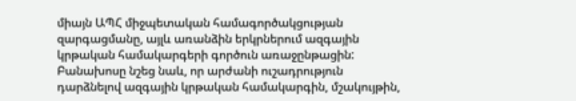միայն ԱՊՀ միջպետական համագործակցության զարգացմանը, այլև առանձին երկրներում ազգային կրթական համակարգերի գործուն առաջընթացին: Բանախոսը նշեց նաև, որ արժանի ուշադրություն դարձնելով ազգային կրթական համակարգին, մշակույթին,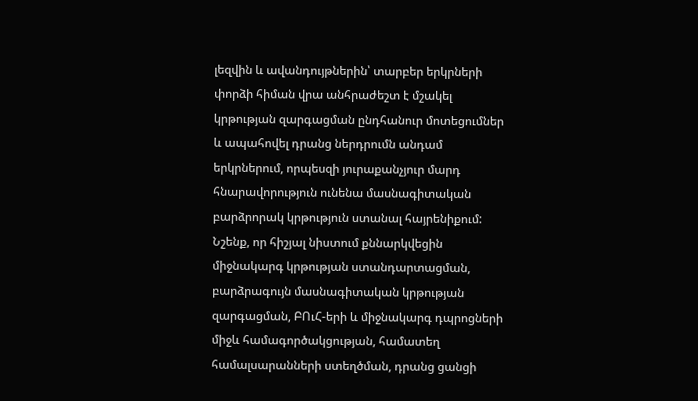լեզվին և ավանդույթներին՝ տարբեր երկրների փորձի հիման վրա անհրաժեշտ է մշակել կրթության զարգացման ընդհանուր մոտեցումներ և ապահովել դրանց ներդրումն անդամ երկրներում, որպեսզի յուրաքանչյուր մարդ հնարավորություն ունենա մասնագիտական բարձրորակ կրթություն ստանալ հայրենիքում:
Նշենք, որ հիշյալ նիստում քննարկվեցին միջնակարգ կրթության ստանդարտացման, բարձրագույն մասնագիտական կրթության զարգացման, ԲՈւՀ-երի և միջնակարգ դպրոցների միջև համագործակցության, համատեղ համալսարանների ստեղծման, դրանց ցանցի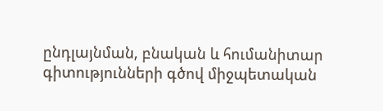ընդլայնման, բնական և հումանիտար գիտությունների գծով միջպետական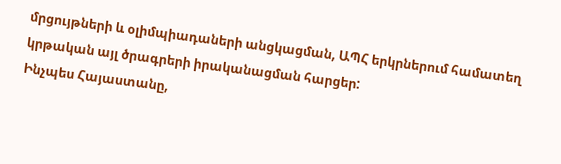մրցույթների և օլիմպիադաների անցկացման, ԱՊՀ երկրներում համատեղ կրթական այլ ծրագրերի իրականացման հարցեր:
Ինչպես Հայաստանը,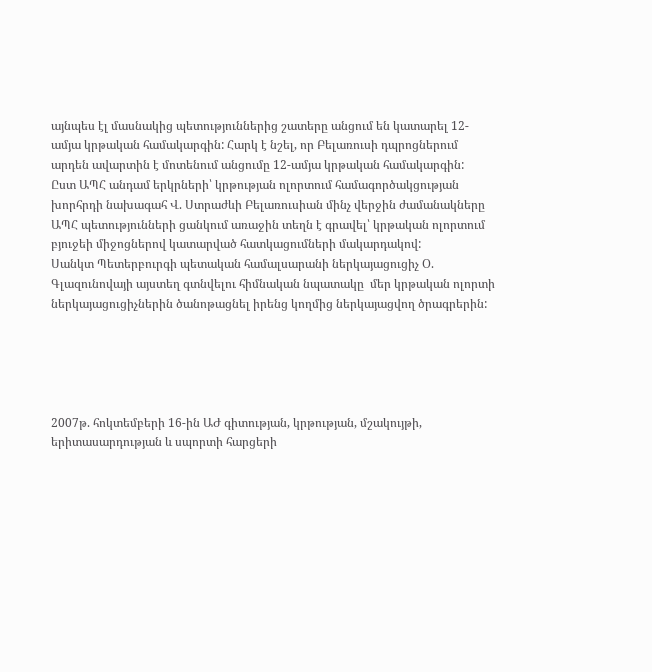այնպես էլ մասնակից պետություններից շատերը անցում են կատարել 12-ամյա կրթական համակարգին: Հարկ է նշել, որ Բելառուսի դպրոցներում արդեն ավարտին է մոտենում անցումը 12-ամյա կրթական համակարգին:
Ըստ ԱՊՀ անդամ երկրների՝ կրթության ոլորտում համագործակցության խորհրդի նախագահ Վ. Ստրաժևի Բելառուսիան մինչ վերջին ժամանակները ԱՊՀ պետությունների ցանկում առաջին տեղն է գրավել՝ կրթական ոլորտում բյուջեի միջոցներով կատարված հատկացումների մակարդակով:
Սանկտ Պետերբուրգի պետական համալսարանի ներկայացուցիչ Օ. Գլազունովայի այստեղ գտնվելու հիմնական նպատակը  մեր կրթական ոլորտի ներկայացուցիչներին ծանոթացնել իրենց կողմից ներկայացվող ծրագրերին:





2007թ. հոկտեմբերի 16-ին ԱԺ գիտության, կրթության, մշակույթի, երիտասարդության և սպորտի հարցերի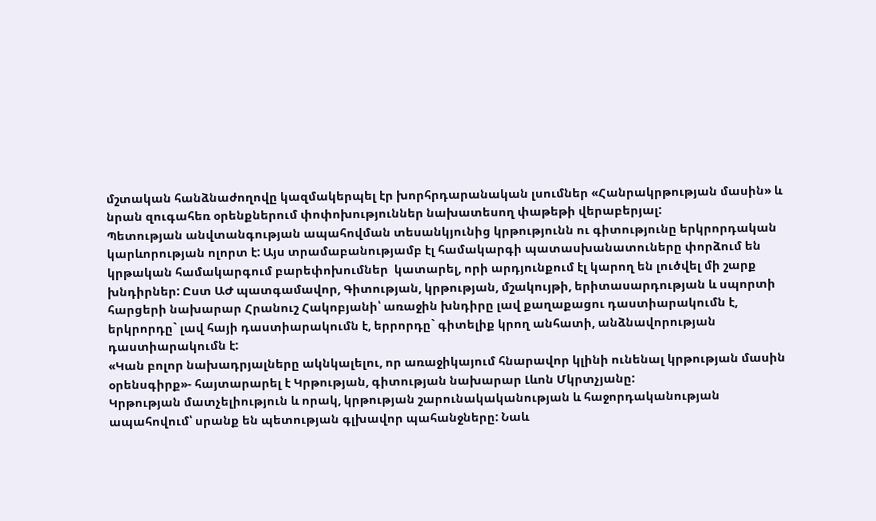մշտական հանձնաժողովը կազմակերպել էր խորհրդարանական լսումներ «Հանրակրթության մասին» և նրան զուգահեռ օրենքներում փոփոխություններ նախատեսող փաթեթի վերաբերյալ:
Պետության անվտանգության ապահովման տեսանկյունից կրթությունն ու գիտությունը երկրորդական կարևորության ոլորտ է: Այս տրամաբանությամբ էլ համակարգի պատասխանատուները փորձում են կրթական համակարգում բարեփոխումներ  կատարել, որի արդյունքում էլ կարող են լուծվել մի շարք խնդիրներ: Ըստ ԱԺ պատգամավոր, Գիտության, կրթության, մշակույթի, երիտասարդության և սպորտի հարցերի նախարար Հրանուշ Հակոբյանի՝ առաջին խնդիրը լավ քաղաքացու դաստիարակումն է, երկրորդը` լավ հայի դաստիարակումն է, երրորդը` գիտելիք կրող անհատի, անձնավորության դաստիարակումն է:
«Կան բոլոր նախադրյալները ակնկալելու, որ առաջիկայում հնարավոր կլինի ունենալ կրթության մասին օրենսգիրք»- հայտարարել է Կրթության, գիտության նախարար Լևոն Մկրտչյանը:
Կրթության մատչելիություն և որակ, կրթության շարունակականության և հաջորդականության ապահովում՝ սրանք են պետության գլխավոր պահանջները: Նաև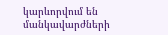կարևորվում են մանկավարժների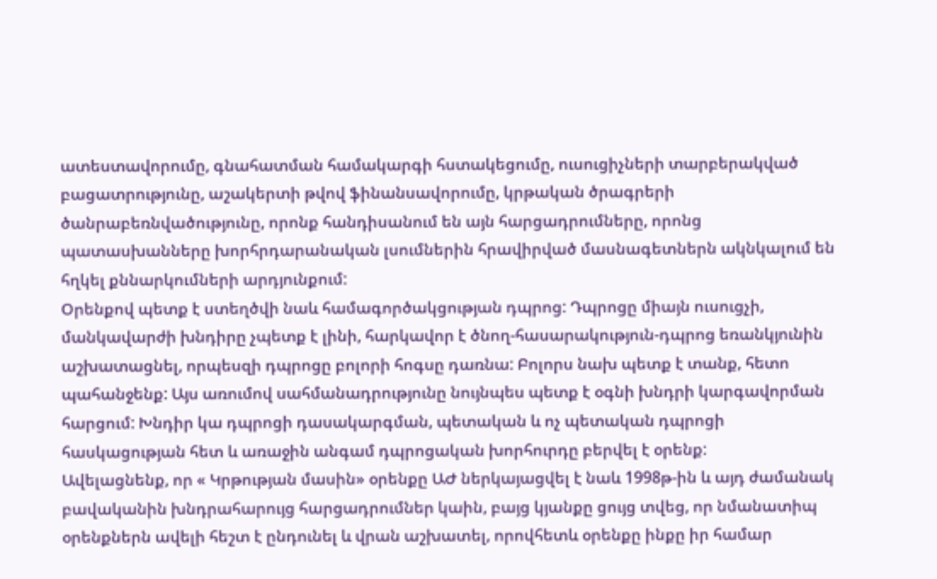ատեստավորումը, գնահատման համակարգի հստակեցումը, ուսուցիչների տարբերակված բացատրությունը, աշակերտի թվով ֆինանսավորումը, կրթական ծրագրերի ծանրաբեռնվածությունը, որոնք հանդիսանում են այն հարցադրումները, որոնց պատասխանները խորհրդարանական լսումներին հրավիրված մասնագետներն ակնկալում են հղկել քննարկումների արդյունքում:
Օրենքով պետք է ստեղծվի նաև համագործակցության դպրոց: Դպրոցը միայն ուսուցչի, մանկավարժի խնդիրը չպետք է լինի, հարկավոր է ծնող-հասարակություն-դպրոց եռանկյունին աշխատացնել, որպեսզի դպրոցը բոլորի հոգսը դառնա: Բոլորս նախ պետք է տանք, հետո պահանջենք: Այս առումով սահմանադրությունը նույնպես պետք է օգնի խնդրի կարգավորման հարցում: Խնդիր կա դպրոցի դասակարգման, պետական և ոչ պետական դպրոցի հասկացության հետ և առաջին անգամ դպրոցական խորհուրդը բերվել է օրենք:
Ավելացնենք, որ « Կրթության մասին» օրենքը ԱԺ ներկայացվել է նաև 1998թ-ին և այդ ժամանակ բավականին խնդրահարույց հարցադրումներ կաին, բայց կյանքը ցույց տվեց, որ նմանատիպ օրենքներն ավելի հեշտ է ընդունել և վրան աշխատել, որովհետև օրենքը ինքը իր համար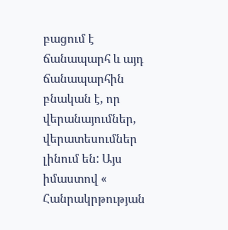բացում է ճանապարհ և այդ ճանապարհին բնական է, որ վերանայումներ, վերատեսումներ լինում են: Այս իմաստով « Հանրակրթության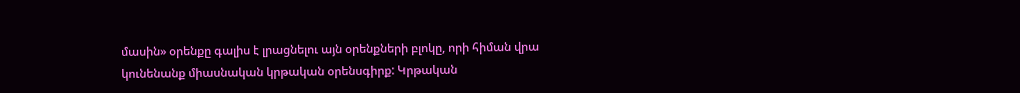մասին» օրենքը գալիս է լրացնելու այն օրենքների բլոկը, որի հիման վրա կունենանք միասնական կրթական օրենսգիրք: Կրթական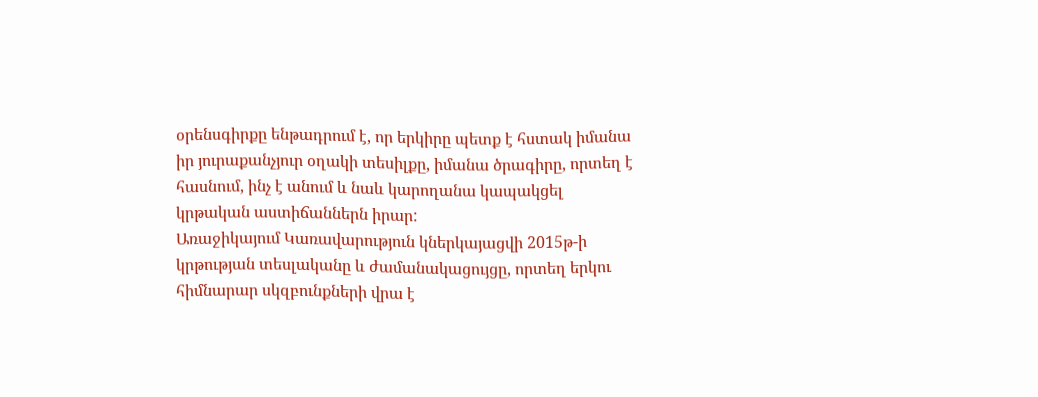օրենսգիրքը ենթադրում է, որ երկիրը պետք է հստակ իմանա իր յուրաքանչյուր օղակի տեսիլքը, իմանա ծրագիրը, որտեղ է հասնում, ինչ է անում և նաև կարողանա կապակցել կրթական աստիճաններն իրար:
Առաջիկայում Կառավարություն կներկայացվի 2015թ-ի կրթության տեսլականը և ժամանակացույցը, որտեղ երկու հիմնարար սկզբունքների վրա է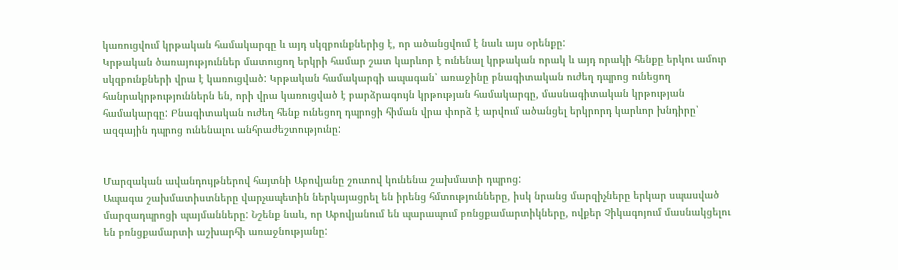կառուցվում կրթական համակարգը և այդ սկզբունքներից է, որ ածանցվում է նաև այս օրենքը:
Կրթական ծառայություններ մատուցող երկրի համար շատ կարևոր է ունենալ կրթական որակ և այդ որակի հենքը երկու ամուր սկզբունքների վրա է կառուցված: Կրթական համակարգի ապագան՝ առաջինը բնագիտական ուժեղ դպրոց ունեցող հանրակրթություններն են, որի վրա կառուցված է բարձրագույն կրթության համակարգը, մասնագիտական կրթության համակարգը: Բնագիտական ուժեղ հենք ունեցող դպրոցի հիման վրա փորձ է արվում ածանցել երկրորդ կարևոր խնդիրը՝ ազգային դպրոց ունենալու անհրաժեշտությունը:


Մարզական ավանդույթներով հայտնի Աբովյանը շուտով կունենա շախմատի դպրոց:
Ապագա շախմատիստները վարչապետին ներկայացրել են իրենց հմտությունները, իսկ նրանց մարզիչները երկար սպասված մարզադպրոցի պայմանները: Նշենք նաև, որ Աբովյանում են պարապում բռնցքամարտիկները, ովքեր Չիկագոյում մասնակցելու են բռնցքամարտի աշխարհի առաջնությանը: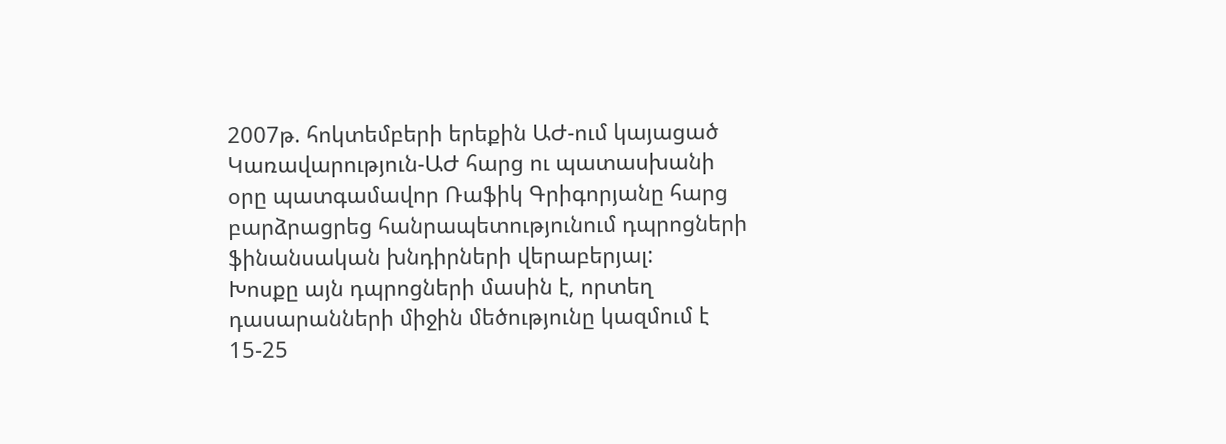2007թ. հոկտեմբերի երեքին ԱԺ-ում կայացած Կառավարություն-ԱԺ հարց ու պատասխանի օրը պատգամավոր Ռաֆիկ Գրիգորյանը հարց բարձրացրեց հանրապետությունում դպրոցների ֆինանսական խնդիրների վերաբերյալ:
Խոսքը այն դպրոցների մասին է, որտեղ դասարանների միջին մեծությունը կազմում է 15-25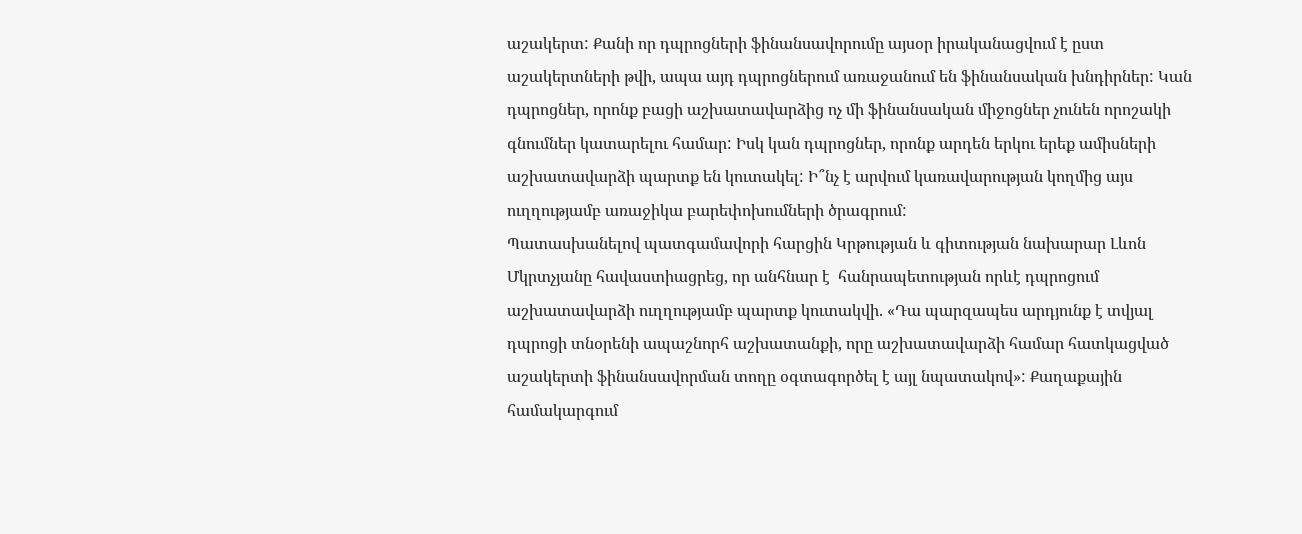աշակերտ: Քանի որ դպրոցների ֆինանսավորումը այսօր իրականացվում է ըստ աշակերտների թվի, ապա այդ դպրոցներում առաջանում են ֆինանսական խնդիրներ: Կան դպրոցներ, որոնք բացի աշխատավարձից ոչ մի ֆինանսական միջոցներ չունեն որոշակի գնումներ կատարելու համար: Իսկ կան դպրոցներ, որոնք արդեն երկու երեք ամիսների աշխատավարձի պարտք են կուտակել: Ի՞նչ է արվում կառավարության կողմից այս ուղղությամբ առաջիկա բարեփոխումների ծրագրում:
Պատասխանելով պատգամավորի հարցին Կրթության և գիտության նախարար Լևոն Մկրտչյանը հավաստիացրեց, որ անհնար է  հանրապետության որևէ դպրոցում աշխատավարձի ուղղությամբ պարտք կուտակվի. «Դա պարզապես արդյունք է տվյալ դպրոցի տնօրենի ապաշնորհ աշխատանքի, որը աշխատավարձի համար հատկացված աշակերտի ֆինանսավորման տողը օգտագործել է այլ նպատակով»: Քաղաքային համակարգում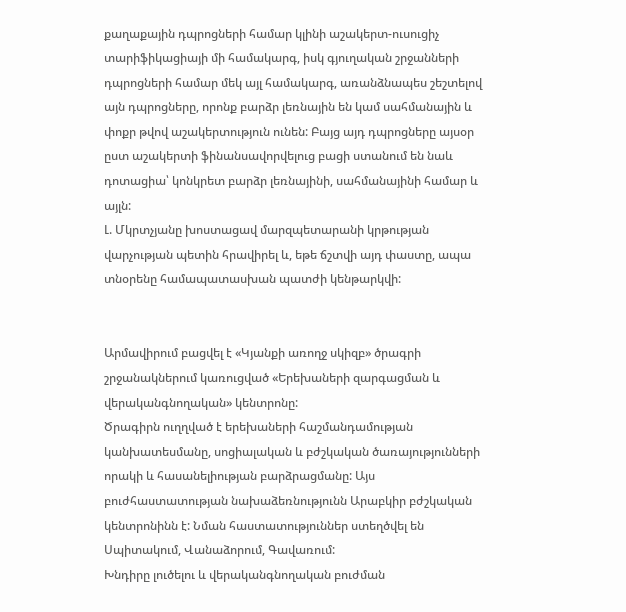քաղաքային դպրոցների համար կլինի աշակերտ-ուսուցիչ տարիֆիկացիայի մի համակարգ, իսկ գյուղական շրջանների դպրոցների համար մեկ այլ համակարգ, առանձնապես շեշտելով այն դպրոցները, որոնք բարձր լեռնային են կամ սահմանային և փոքր թվով աշակերտություն ունեն: Բայց այդ դպրոցները այսօր ըստ աշակերտի ֆինանսավորվելուց բացի ստանում են նաև դոտացիա՝ կոնկրետ բարձր լեռնայինի, սահմանայինի համար և այլն:
Լ. Մկրտչյանը խոստացավ մարզպետարանի կրթության վարչության պետին հրավիրել և, եթե ճշտվի այդ փաստը, ապա տնօրենը համապատասխան պատժի կենթարկվի:


Արմավիրում բացվել է «Կյանքի առողջ սկիզբ» ծրագրի շրջանակներում կառուցված «Երեխաների զարգացման և վերականգնողական» կենտրոնը:
Ծրագիրն ուղղված է երեխաների հաշմանդամության կանխատեսմանը, սոցիալական և բժշկական ծառայությունների որակի և հասանելիության բարձրացմանը: Այս բուժհաստատության նախաձեռնությունն Արաբկիր բժշկական կենտրոնինն է: Նման հաստատություններ ստեղծվել են Սպիտակում, Վանաձորում, Գավառում:
Խնդիրը լուծելու և վերականգնողական բուժման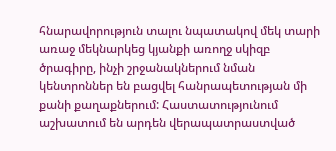հնարավորություն տալու նպատակով մեկ տարի առաջ մեկնարկեց կյանքի առողջ սկիզբ ծրագիրը, ինչի շրջանակներում նման կենտրոններ են բացվել հանրապետության մի քանի քաղաքներում: Հաստատությունում աշխատում են արդեն վերապատրաստված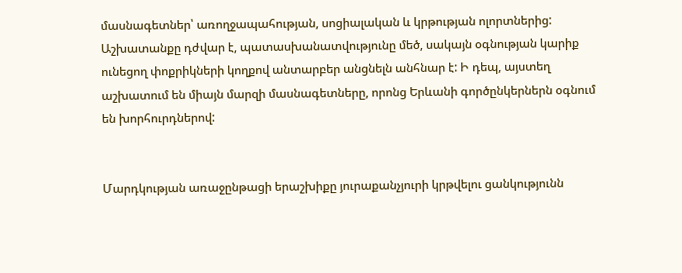մասնագետներ՝ առողջապահության, սոցիալական և կրթության ոլորտներից: Աշխատանքը դժվար է, պատասխանատվությունը մեծ, սակայն օգնության կարիք ունեցող փոքրիկների կողքով անտարբեր անցնելն անհնար է: Ի դեպ, այստեղ աշխատում են միայն մարզի մասնագետները, որոնց Երևանի գործընկերներն օգնում են խորհուրդներով:


Մարդկության առաջընթացի երաշխիքը յուրաքանչյուրի կրթվելու ցանկությունն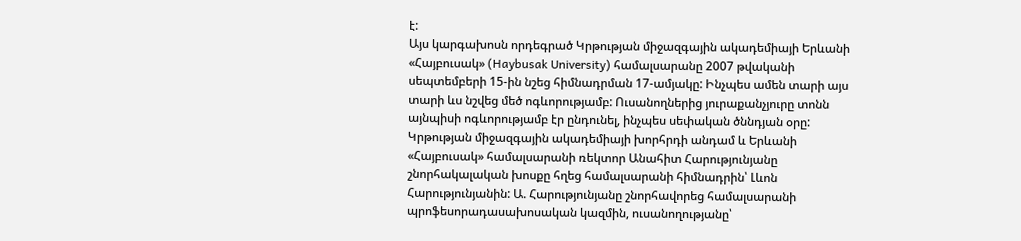է:
Այս կարգախոսն որդեգրած Կրթության միջազգային ակադեմիայի Երևանի «Հայբուսակ» (Haybusak University) համալսարանը 2007 թվականի սեպտեմբերի 15-ին նշեց հիմնադրման 17-ամյակը: Ինչպես ամեն տարի այս տարի ևս նշվեց մեծ ոգևորությամբ: Ուսանողներից յուրաքանչյուրը տոնն այնպիսի ոգևորությամբ էր ընդունել, ինչպես սեփական ծննդյան օրը:
Կրթության միջազգային ակադեմիայի խորհրդի անդամ և Երևանի «Հայբուսակ» համալսարանի ռեկտոր Անահիտ Հարությունյանը շնորհակալական խոսքը հղեց համալսարանի հիմնադրին՝ Լևոն Հարությունյանին: Ա. Հարությունյանը շնորհավորեց համալսարանի պրոֆեսորադասախոսական կազմին, ուսանողությանը՝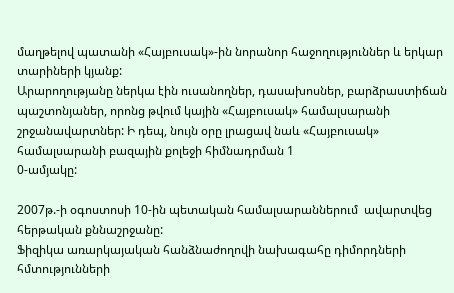մաղթելով պատանի «Հայբուսակ»-ին նորանոր հաջողություններ և երկար տարիների կյանք:
Արարողությանը ներկա էին ուսանողներ, դասախոսներ, բարձրաստիճան պաշտոնյաներ, որոնց թվում կային «Հայբուսակ» համալսարանի շրջանավարտներ: Ի դեպ, նույն օրը լրացավ նաև «Հայբուսակ» համալսարանի բազային քոլեջի հիմնադրման 1
0-ամյակը:

2007թ.-ի օգոստոսի 10-ին պետական համալսարաններում  ավարտվեց  հերթական քննաշրջանը:
Ֆիզիկա առարկայական հանձնաժողովի նախագահը դիմորդների հմտությունների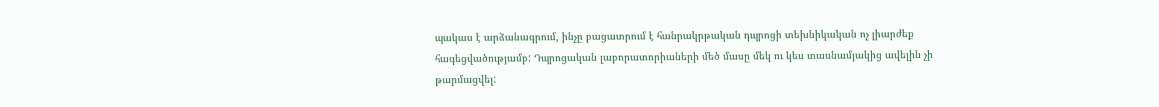պակաս է արձանագրում, ինչը բացատրում է հանրակրթական դպրոցի տեխնիկական ոչ լիարժեք հագեցվածությամբ: Դպրոցական լաբորատորիաների մեծ մասը մեկ ու կես տասնամյակից ավելին չի թարմացվել: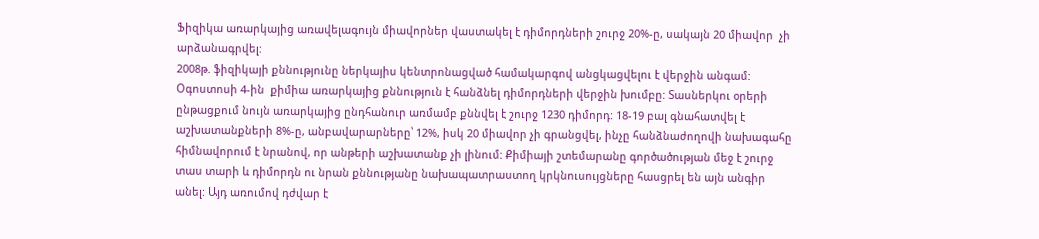Ֆիզիկա առարկայից առավելագույն միավորներ վաստակել է դիմորդների շուրջ 20%-ը, սակայն 20 միավոր  չի արձանագրվել:
2008թ. ֆիզիկայի քննությունը ներկայիս կենտրոնացված համակարգով անցկացվելու է վերջին անգամ:
Օգոստոսի 4-ին  քիմիա առարկայից քննություն է հանձնել դիմորդների վերջին խումբը: Տասներկու օրերի ընթացքում նույն առարկայից ընդհանուր առմամբ քննվել է շուրջ 1230 դիմորդ: 18-19 բալ գնահատվել է աշխատանքների 8%-ը, անբավարարները՝ 12%, իսկ 20 միավոր չի գրանցվել, ինչը հանձնաժողովի նախագահը հիմնավորում է նրանով, որ անթերի աշխատանք չի լինում: Քիմիայի շտեմարանը գործածության մեջ է շուրջ տաս տարի և դիմորդն ու նրան քննությանը նախապատրաստող կրկնուսույցները հասցրել են այն անգիր անել: Այդ առումով դժվար է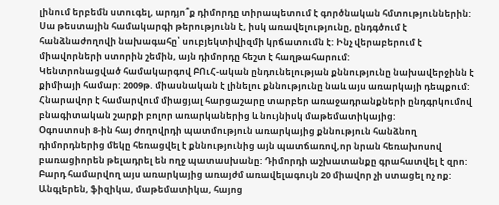լինում երբեմն ստուգել, արդյո՞ք դիմորդը տիրապետում է գործնական հմտություններին: Սա թեստային համակարգի թերությունն է, իսկ առավելությունը, ընդգծում է հանձնաժողովի նախագահը՝ սուբյեկտիվիզմի կրճատումն է: Ինչ վերաբերում է միավորների ստորին շեմին, այն դիմորդը հեշտ է հաղթահարում:
Կենտրոնացված համակարգով ԲՈւՀ-ական ընդունելության քննությունը նախավերջինն է քիմիայի համար: 2009թ. միասնական է լինելու քննությունը նաև այս առարկայի դեպքում: Հնարավոր է համարվում միացյալ հարցաշարը տարբեր առաջադրանքների ընդգրկումով բնագիտական շարքի բոլոր առարկաներից և նույնիսկ մաթեմատիկայից:
Օգոստոսի 8-ին հայ ժողովրդի պատմություն առարկայից քննություն հանձնող դիմորդներից մեկը հեռացվել է քննությունից այն պատճառով,որ նրան հեռախոսով բառացիորեն թելադրել են ողջ պատասխանը: Դիմորդի աշխատանքը գրահատվել է զրո: Բարդ համարվող այս առարկայից առայժմ առավելագույն 20 միավոր չի ստացել ոչ ոք:
Անգլերեն, ֆիզիկա, մաթեմատիկա, հայոց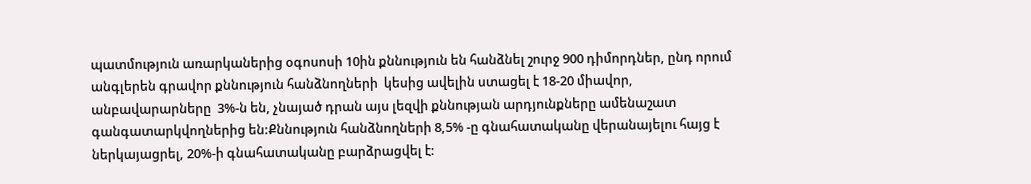պատմություն առարկաներից օգոսոսի 10ին քննություն են հանձնել շուրջ 900 դիմորդներ, ընդ որում անգլերեն գրավոր քննություն հանձնողների  կեսից ավելին ստացել է 18-20 միավոր, անբավարարները  3%-ն են, չնայած դրան այս լեզվի քննության արդյունքները ամենաշատ գանգատարկվողներից են:Քննություն հանձնողների 8,5% -ը գնահատականը վերանայելու հայց է ներկայացրել, 20%-ի գնահատականը բարձրացվել է: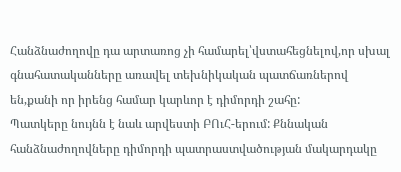Հանձնաժողովը դա արտառոց չի համարել՝վստահեցնելով,որ սխալ գնահատականները առավել տեխնիկական պատճառներով են,քանի որ իրենց համար կարևոր է դիմորդի շահը:
Պատկերը նույնն է նաև արվեստի ԲՈւՀ-երում: Քննական հանձնաժողովները դիմորդի պատրաստվածության մակարդակը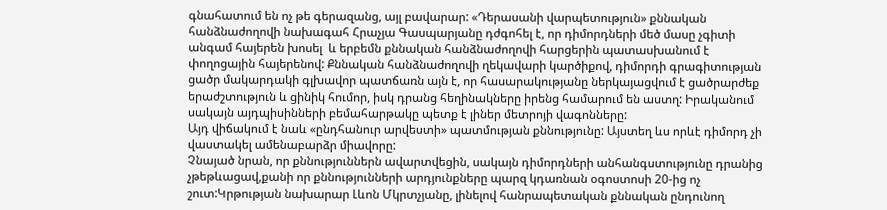գնահատում են ոչ թե գերազանց, այլ բավարար: «Դերասանի վարպետություն» քննական հանձնաժողովի նախագահ Հրաչյա Գասպարյանը դժգոհել է, որ դիմորդների մեծ մասը չգիտի անգամ հայերեն խոսել  և երբեմն քննական հանձնաժողովի հարցերին պատասխանում է փողոցային հայերենով: Քննական հանձնաժողովի ղեկավարի կարծիքով, դիմորդի գրագիտության ցածր մակարդակի գլխավոր պատճառն այն է, որ հասարակությանը ներկայացվում է ցածրարժեք երաժշտություն և ցինիկ հումոր, իսկ դրանց հեղինակները իրենց համարում են աստղ: Իրականում սակայն այդպիսինների բեմահարթակը պետք է լիներ մետրոյի վագոնները:
Այդ վիճակում է նաև «ընդհանուր արվեստի» պատմության քննությունը: Այստեղ ևս որևէ դիմորդ չի վաստակել ամենաբարձր միավորը:
Չնայած նրան, որ քննություններն ավարտվեցին, սակայն դիմորդների անհանգստությունը դրանից չթեթևացավ,քանի որ քննությունների արդյունքները պարզ կդառնան օգոստոսի 20-ից ոչ շուտ:Կրթության նախարար Լևոն Մկրտչյանը, լինելով հանրապետական քննական ընդունող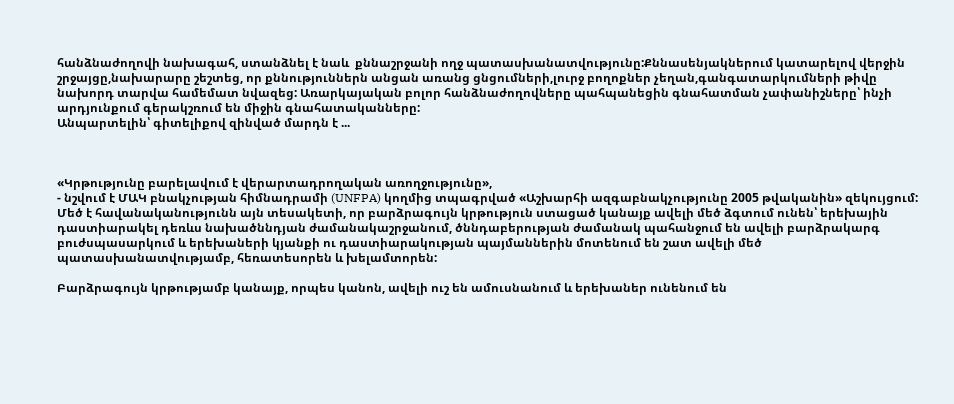հանձնաժողովի նախագահ, ստանձնել է նաև  քննաշրջանի ողջ պատասխանատվությունը:Քննասենյակներում կատարելով վերջին շրջայցը,նախարարը շեշտեց, որ քննություններն անցան առանց ցնցումների,լուրջ բողոքներ չեղան,գանգատարկումների թիվը նախորդ տարվա համեմատ նվազեց: Առարկայական բոլոր հանձնաժողովները պահպանեցին գնահատման չափանիշները՝ ինչի արդյունքում գերակշռում են միջին գնահատականները:
Անպարտելին՝ գիտելիքով զինված մարդն է ...



«Կրթությունը բարելավում է վերարտադրողական առողջությունը»,
- նշվում է ՄԱԿ բնակչության հիմնադրամի (UNFPA) կողմից տպագրված «Աշխարհի ազգաբնակչությունը 2005 թվականին» զեկույցում: Մեծ է հավանականությունն այն տեսակետի, որ բարձրագույն կրթություն ստացած կանայք ավելի մեծ ձգտում ունեն՝ երեխային դաստիարակել դեռևս նախածննդյան ժամանակաշրջանում, ծննդաբերության ժամանակ պահանջում են ավելի բարձրակարգ բուժսպասարկում և երեխաների կյանքի ու դաստիարակության պայմաններին մոտենում են շատ ավելի մեծ պատասխանատվությամբ, հեռատեսորեն և խելամտորեն:

Բարձրագույն կրթությամբ կանայք, որպես կանոն, ավելի ուշ են ամուսնանում և երեխաներ ունենում են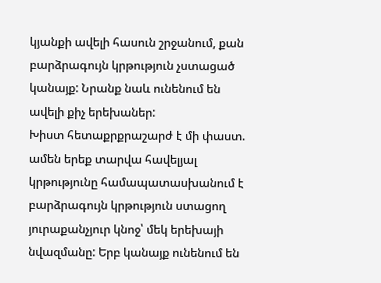կյանքի ավելի հասուն շրջանում, քան բարձրագույն կրթություն չստացած կանայք: Նրանք նաև ունենում են ավելի քիչ երեխաներ:
Խիստ հետաքրքրաշարժ է մի փաստ. ամեն երեք տարվա հավելյալ կրթությունը համապատասխանում է բարձրագույն կրթություն ստացող յուրաքանչյուր կնոջ՝ մեկ երեխայի նվազմանը: Երբ կանայք ունենում են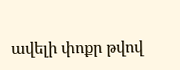ավելի փոքր թվով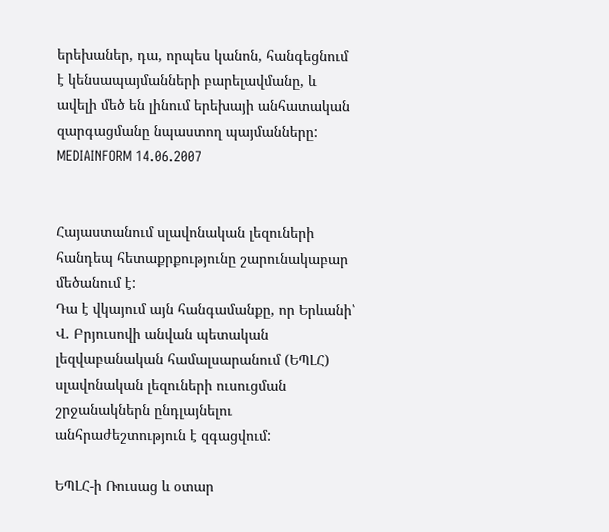երեխաներ, դա, որպես կանոն, հանգեցնում է կենսապայմանների բարելավմանը, և ավելի մեծ են լինում երեխայի անհատական զարգացմանը նպաստող պայմանները:
MEDIAINFORM 14.06.2007


Հայաստանում սլավոնական լեզուների հանդեպ հետաքրքությունը շարունակաբար մեծանում է:
Դա է վկայում այն հանգամանքը, որ Երևանի՝ Վ. Բրյուսովի անվան պետական լեզվաբանական համալսարանում (ԵՊԼՀ) սլավոնական լեզուների ուսուցման շրջանակներն ընդլայնելու անհրաժեշտություն է զգացվում:

ԵՊԼՀ-ի Ռուսաց և օտար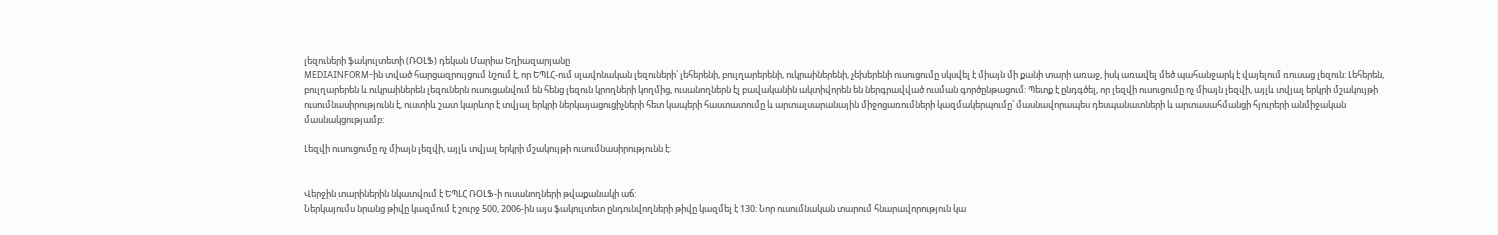լեզուների ֆակուլտետի (ՌՕԼՖ) դեկան Մարիա Եղիազարյանը
MEDIAINFORM-ին տված հարցազրույցում նշում է, որ ԵՊԼՀ-ում սլավոնական լեզուների՝ լեհերենի, բուլղարերենի, ուկրաիներենի, չեխերենի ուսուցումը սկսվել է միայն մի քանի տարի առաջ, իսկ առավել մեծ պահանջարկ է վայելում ռուսաց լեզուն: Լեհերեն, բուլղարերեն և ուկրաիներեն լեզուներն ուսուցանվում են հենց լեզուն կրողների կողմից, ուսանողներն էլ բավականին ակտիվորեն են ներգրավված ուսման գործընթացում: Պետք է ընդգծել, որ լեզվի ուսուցումը ոչ միայն լեզվի, այլև տվյալ երկրի մշակույթի ուսումնասիրությունն է, ուստիև շատ կարևոր է տվյալ երկրի ներկայացուցիչների հետ կապերի հաստատումը և արտալսարանային միջոցառումների կազմակերպումը՝ մասնավորապես դեսպանատների և արտասահմանցի հյուրերի անմիջական մասնակցությամբ:

Լեզվի ուսուցումը ոչ միայն լեզվի, այլև տվյալ երկրի մշակույթի ուսումնասիրությունն է:


Վերջին տարիներին նկատվում է ԵՊԼՀ ՌՕԼՖ-ի ուսանողների թվաքանակի աճ:
Ներկայումս նրանց թիվը կազմում է շուրջ 500, 2006-ին այս ֆակուլտետ ընդունվողների թիվը կազմել է 130: Նոր ուսումնական տարում հնարավորություն կա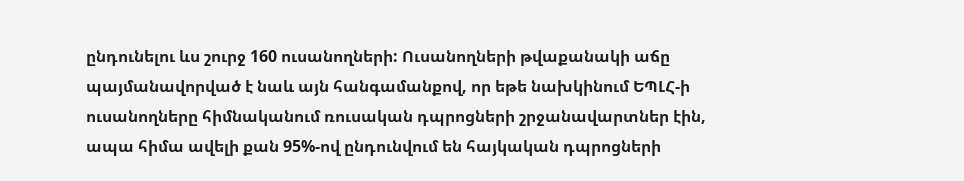ընդունելու ևս շուրջ 160 ուսանողների: Ուսանողների թվաքանակի աճը պայմանավորված է նաև այն հանգամանքով, որ եթե նախկինում ԵՊԼՀ-ի ուսանողները հիմնականում ռուսական դպրոցների շրջանավարտներ էին, ապա հիմա ավելի քան 95%-ով ընդունվում են հայկական դպրոցների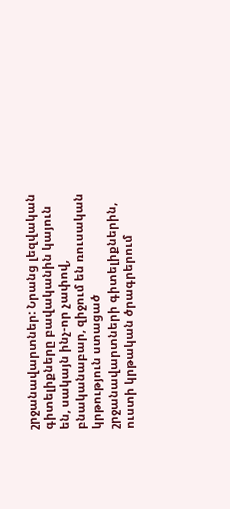շրջանավարտներ: Նրանց լեզվական գիտելիքները բավականին կայուն են, սակայն ինչ-որ չափով, բնականաբար, զիջում են ռուսական կրթություն ստացած շրջանավարտների գիտելիքներին, ուստի կրթական ծրագրերում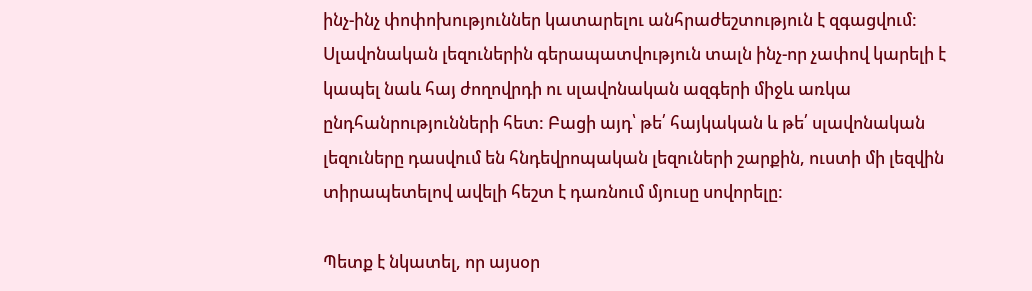ինչ-ինչ փոփոխություններ կատարելու անհրաժեշտություն է զգացվում:
Սլավոնական լեզուներին գերապատվություն տալն ինչ-որ չափով կարելի է կապել նաև հայ ժողովրդի ու սլավոնական ազգերի միջև առկա ընդհանրությունների հետ: Բացի այդ՝ թե՛ հայկական և թե՛ սլավոնական լեզուները դասվում են հնդեվրոպական լեզուների շարքին, ուստի մի լեզվին տիրապետելով ավելի հեշտ է դառնում մյուսը սովորելը:

Պետք է նկատել, որ այսօր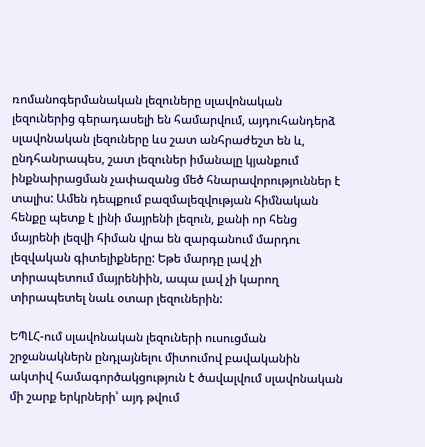ռոմանոգերմանական լեզուները սլավոնական լեզուներից գերադասելի են համարվում, այդուհանդերձ սլավոնական լեզուները ևս շատ անհրաժեշտ են և, ընդհանրապես, շատ լեզուներ իմանալը կյանքում ինքնաիրացման չափազանց մեծ հնարավորություններ է տալիս: Ամեն դեպքում բազմալեզվության հիմնական հենքը պետք է լինի մայրենի լեզուն, քանի որ հենց մայրենի լեզվի հիման վրա են զարգանում մարդու լեզվական գիտելիքները: Եթե մարդը լավ չի տիրապետում մայրենիին, ապա լավ չի կարող տիրապետել նաև օտար լեզուներին:

ԵՊԼՀ-ում սլավոնական լեզուների ուսուցման շրջանակներն ընդլայնելու միտումով բավականին ակտիվ համագործակցություն է ծավալվում սլավոնական մի շարք երկրների՝ այդ թվում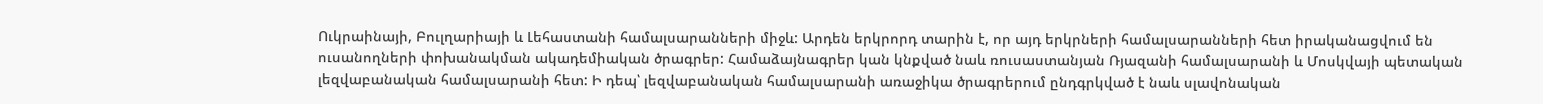Ուկրաինայի, Բուլղարիայի և Լեհաստանի համալսարանների միջև: Արդեն երկրորդ տարին է, որ այդ երկրների համալսարանների հետ իրականացվում են ուսանողների փոխանակման ակադեմիական ծրագրեր: Համաձայնագրեր կան կնքված նաև ռուսաստանյան Ռյազանի համալսարանի և Մոսկվայի պետական լեզվաբանական համալսարանի հետ: Ի դեպ՝ լեզվաբանական համալսարանի առաջիկա ծրագրերում ընդգրկված է նաև սլավոնական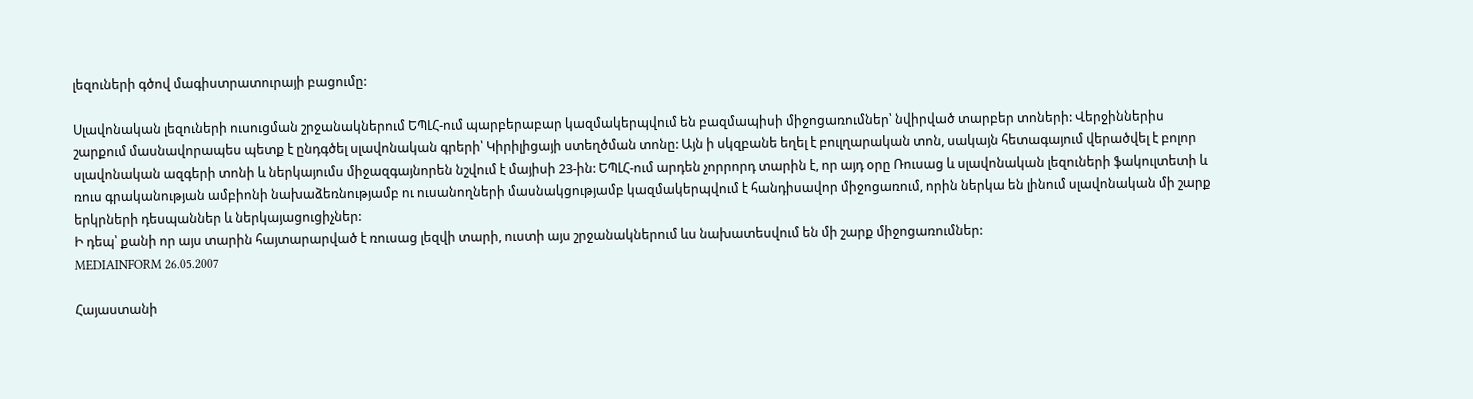լեզուների գծով մագիստրատուրայի բացումը:

Սլավոնական լեզուների ուսուցման շրջանակներում ԵՊԼՀ-ում պարբերաբար կազմակերպվում են բազմապիսի միջոցառումներ՝ նվիրված տարբեր տոների: Վերջիններիս շարքում մասնավորապես պետք է ընդգծել սլավոնական գրերի՝ Կիրիլիցայի ստեղծման տոնը: Այն ի սկզբանե եղել է բուլղարական տոն, սակայն հետագայում վերածվել է բոլոր սլավոնական ազգերի տոնի և ներկայումս միջազգայնորեն նշվում է մայիսի 23-ին: ԵՊԼՀ-ում արդեն չորրորդ տարին է, որ այդ օրը Ռուսաց և սլավոնական լեզուների ֆակուլտետի և ռուս գրականության ամբիոնի նախաձեռնությամբ ու ուսանողների մասնակցությամբ կազմակերպվում է հանդիսավոր միջոցառում, որին ներկա են լինում սլավոնական մի շարք երկրների դեսպաններ և ներկայացուցիչներ:
Ի դեպ՝ քանի որ այս տարին հայտարարված է ռուսաց լեզվի տարի, ուստի այս շրջանակներում ևս նախատեսվում են մի շարք միջոցառումներ:
MEDIAINFORM 26.05.2007

Հայաստանի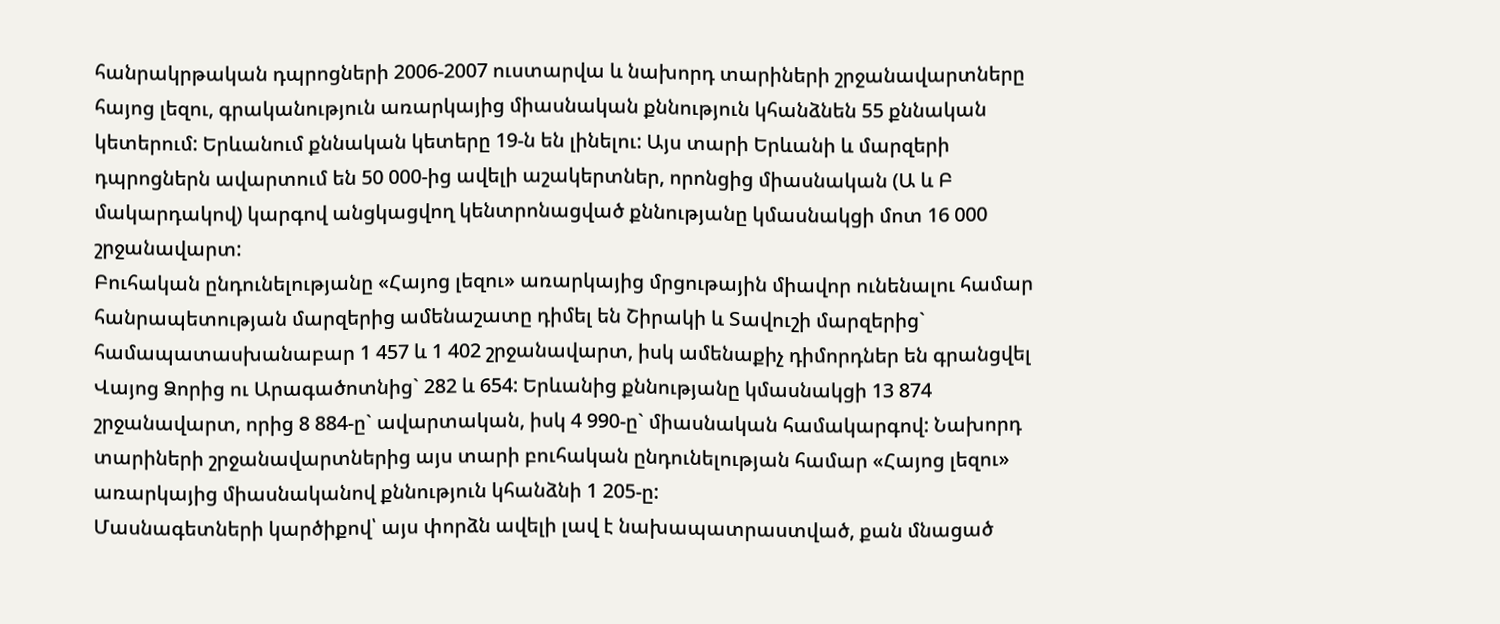հանրակրթական դպրոցների 2006-2007 ուստարվա և նախորդ տարիների շրջանավարտները հայոց լեզու, գրականություն առարկայից միասնական քննություն կհանձնեն 55 քննական կետերում: Երևանում քննական կետերը 19-ն են լինելու: Այս տարի Երևանի և մարզերի դպրոցներն ավարտում են 50 000-ից ավելի աշակերտներ, որոնցից միասնական (Ա և Բ մակարդակով) կարգով անցկացվող կենտրոնացված քննությանը կմասնակցի մոտ 16 000 շրջանավարտ:
Բուհական ընդունելությանը «Հայոց լեզու» առարկայից մրցութային միավոր ունենալու համար հանրապետության մարզերից ամենաշատը դիմել են Շիրակի և Տավուշի մարզերից` համապատասխանաբար 1 457 և 1 402 շրջանավարտ, իսկ ամենաքիչ դիմորդներ են գրանցվել Վայոց Ձորից ու Արագածոտնից` 282 և 654: Երևանից քննությանը կմասնակցի 13 874 շրջանավարտ, որից 8 884-ը` ավարտական, իսկ 4 990-ը` միասնական համակարգով: Նախորդ տարիների շրջանավարտներից այս տարի բուհական ընդունելության համար «Հայոց լեզու» առարկայից միասնականով քննություն կհանձնի 1 205-ը:
Մասնագետների կարծիքով՝ այս փորձն ավելի լավ է նախապատրաստված, քան մնացած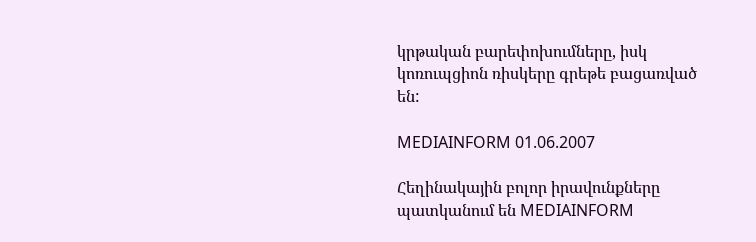կրթական բարեփոխումները, իսկ կոռուպցիոն ռիսկերը գրեթե բացառված են:

MEDIAINFORM 01.06.2007

Հեղինակային բոլոր իրավունքները պատկանում են MEDIAINFORM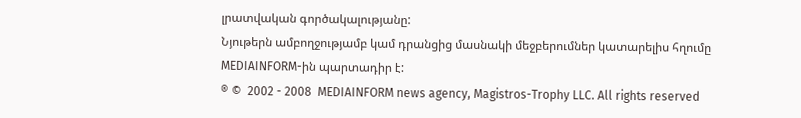լրատվական գործակալությանը:
Նյութերն ամբողջությամբ կամ դրանցից մասնակի մեջբերումներ կատարելիս հղումը
MEDIAINFORM-ին պարտադիր է:
® ©  2002 - 2008  MEDIAINFORM news agency, Magistros-Trophy LLC. All rights reserved